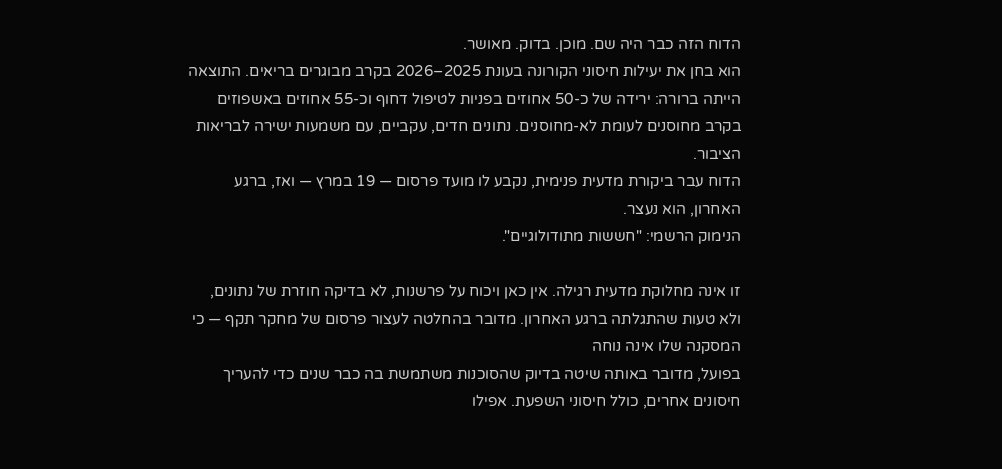הדוח הזה כבר היה שם. מוכן. בדוק. מאושר.
הוא בחן את יעילות חיסוני הקורונה בעונת 2025–2026 בקרב מבוגרים בריאים. התוצאה הייתה ברורה: ירידה של כ-50 אחוזים בפניות לטיפול דחוף וכ-55 אחוזים באשפוזים בקרב מחוסנים לעומת לא-מחוסנים. נתונים חדים, עקביים, עם משמעות ישירה לבריאות הציבור.
הדוח עבר ביקורת מדעית פנימית, נקבע לו מועד פרסום — 19 במרץ — ואז, ברגע האחרון, הוא נעצר.
הנימוק הרשמי: "חששות מתודולוגיים".

זו אינה מחלוקת מדעית רגילה. אין כאן ויכוח על פרשנות, לא בדיקה חוזרת של נתונים, ולא טעות שהתגלתה ברגע האחרון. מדובר בהחלטה לעצור פרסום של מחקר תקף — כי המסקנה שלו אינה נוחה
בפועל, מדובר באותה שיטה בדיוק שהסוכנות משתמשת בה כבר שנים כדי להעריך חיסונים אחרים, כולל חיסוני השפעת. אפילו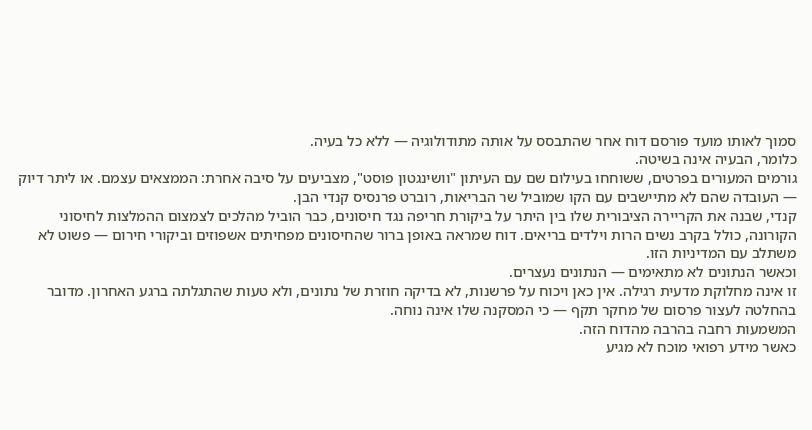סמוך לאותו מועד פורסם דוח אחר שהתבסס על אותה מתודולוגיה — ללא כל בעיה.
כלומר, הבעיה אינה בשיטה.
גורמים המעורים בפרטים, ששוחחו בעילום שם עם העיתון "וושינגטון פוסט", מצביעים על סיבה אחרת: הממצאים עצמם. או ליתר דיוק — העובדה שהם לא מתיישבים עם הקו שמוביל שר הבריאות, רוברט פרנסיס קנדי הבן.
קנדי, שבנה את הקריירה הציבורית שלו בין היתר על ביקורת חריפה נגד חיסונים, כבר הוביל מהלכים לצמצום ההמלצות לחיסוני הקורונה, כולל בקרב נשים הרות וילדים בריאים. דוח שמראה באופן ברור שהחיסונים מפחיתים אשפוזים וביקורי חירום — פשוט לא משתלב עם המדיניות הזו.
וכאשר הנתונים לא מתאימים — הנתונים נעצרים.
זו אינה מחלוקת מדעית רגילה. אין כאן ויכוח על פרשנות, לא בדיקה חוזרת של נתונים, ולא טעות שהתגלתה ברגע האחרון. מדובר בהחלטה לעצור פרסום של מחקר תקף — כי המסקנה שלו אינה נוחה.
המשמעות רחבה בהרבה מהדוח הזה.
כאשר מידע רפואי מוכח לא מגיע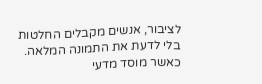לציבור, אנשים מקבלים החלטות בלי לדעת את התמונה המלאה. כאשר מוסד מדעי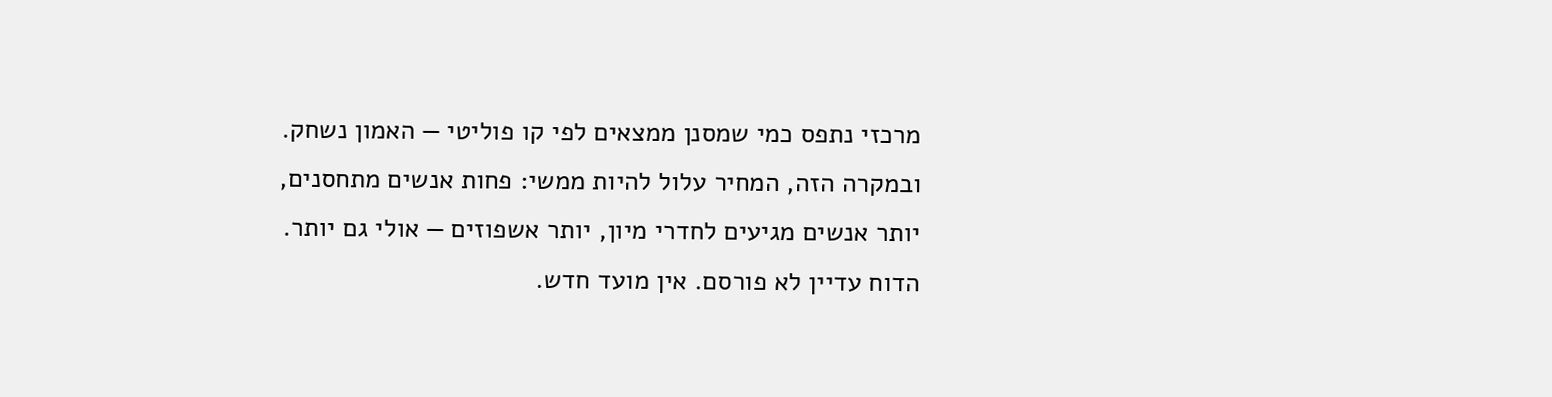מרכזי נתפס כמי שמסנן ממצאים לפי קו פוליטי — האמון נשחק.
ובמקרה הזה, המחיר עלול להיות ממשי: פחות אנשים מתחסנים, יותר אנשים מגיעים לחדרי מיון, יותר אשפוזים — אולי גם יותר.
הדוח עדיין לא פורסם. אין מועד חדש.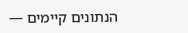הנתונים קיימים —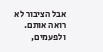אבל הציבור לא רואה אותם.
ולפעמים,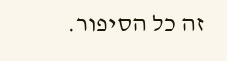זה כל הסיפור.